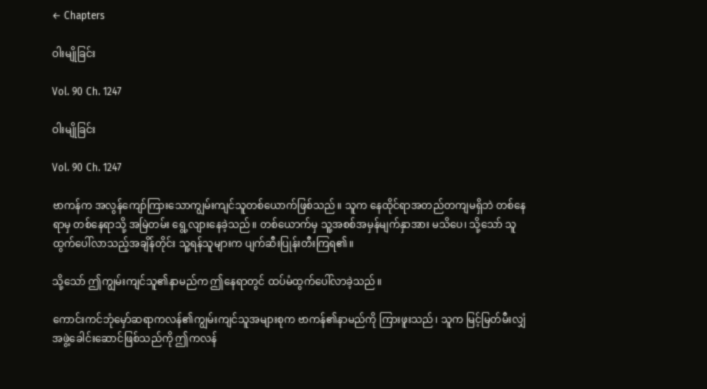← Chapters

ဝါးမျိုခြင်း

Vol. 90 Ch. 1247

ဝါးမျိုခြင်း

Vol. 90 Ch. 1247

ဗာကန်က အလွန်ကျော်ကြားသောကျွမ်းကျင်သူတစ်ယောက်ဖြစ်သည်။ သူက နေထိုင်ရာအတည်တကျမရှိဘဲ တစ်နေရာမှ တစ်နေရာသို့ အမြဲတမ်း ရွေ့လျားနေခဲ့သည်။ တစ်ယောက်မှ သူ့အစစ်အမှန်မျက်နှာအား မသိပေ၊ သို့သော် သူ ထွက်ပေါ်လာသည့်အချိန်တိုင်း သူ့ရန်သူများက ပျက်ဆီးပြုန်းတီးကြရ၏။

သို့သော် ဤကျွမ်းကျင်သူ၏နာမည်က ဤနေရာတွင် ထပ်မံထွက်ပေါ်လာခဲ့သည်။

ကောင်းကင်ဘုံမှော်ဆရာကလန်၏ကျွမ်းကျင်သူအများစုက ဗာကန်၏နာမည်ကို ကြားဖူးသည်၊ သူက မြင့်မြတ်မီးလျှံအဖွဲ့ခေါင်းဆောင်ဖြစ်သည်ကို ဤကလန်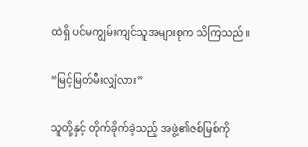ထဲရှိ ပင်မကျွမ်းကျင်သူအများစုက သိကြသည်။

“မြင့်မြတ်မီးလျှံလား”

သူတို့နှင့် တိုက်ခိုက်ခဲ့သည့် အဖွဲ့၏ဇစ်မြစ်ကို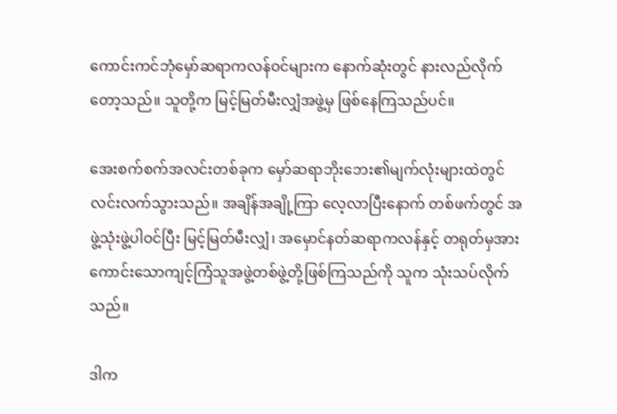ကောင်းကင်ဘုံမှော်ဆရာကလန်ဝင်များက နောက်ဆုံးတွင် နားလည်လိုက်တော့သည်။ သူတို့က မြင့်မြတ်မီးလျှံအဖွဲ့မှ ဖြစ်နေကြသည်ပင်။

အေးစက်စက်အလင်းတစ်ခုက မှော်ဆရာဘိုးဘေး၏မျက်လုံးများထဲတွင် လင်းလက်သွားသည်။ အချိန်အချို့ကြာ လေ့လာပြီးနောက် တစ်ဖက်တွင် အဖွဲ့သုံးဖွဲ့ပါဝင်ပြီး မြင့်မြတ်မီးလျှံ၊ အမှောင်နတ်ဆရာကလန်နှင့် တရုတ်မှအားကောင်းသောကျင့်ကြံသူအဖွဲ့တစ်ဖွဲ့တို့ဖြစ်ကြသည်ကို သူက သုံးသပ်လိုက်သည်။

ဒါက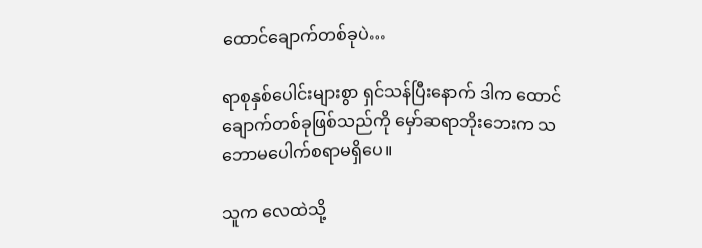ထောင်ချောက်တစ်ခုပဲ…

ရာစုနှစ်ပေါင်းများစွာ ရှင်သန်ပြီးနောက် ဒါက ထောင်ချောက်တစ်ခုဖြစ်သည်ကို မှော်ဆရာဘိုးဘေးက သဘောမပေါက်စရာမရှိပေ။

သူက လေထဲသို့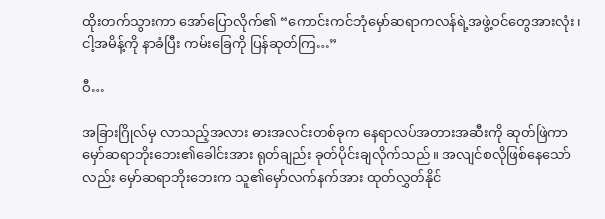ထိုးတက်သွားကာ အော်ပြောလိုက်၏ “ကောင်းကင်ဘုံမှော်ဆရာကလန်ရဲ့အဖွဲ့ဝင်တွေအားလုံး၊ ငါ့အမိန့်ကို နာခံပြီး ကမ်းခြေကို ပြန်ဆုတ်ကြ…”

ဝီ…

အခြားဂြိုလ်မှ လာသည့်အလား ဓားအလင်းတစ်ခုက နေရာလပ်အတားအဆီးကို ဆုတ်ဖြဲကာ မှော်ဆရာဘိုးဘေး၏ခေါင်းအား ရုတ်ချည်း ခုတ်ပိုင်းချလိုက်သည်။ အလျင်စလိုဖြစ်နေသော်လည်း မှော်ဆရာဘိုးဘေးက သူ၏မှော်လက်နက်အား ထုတ်လွှတ်နိုင်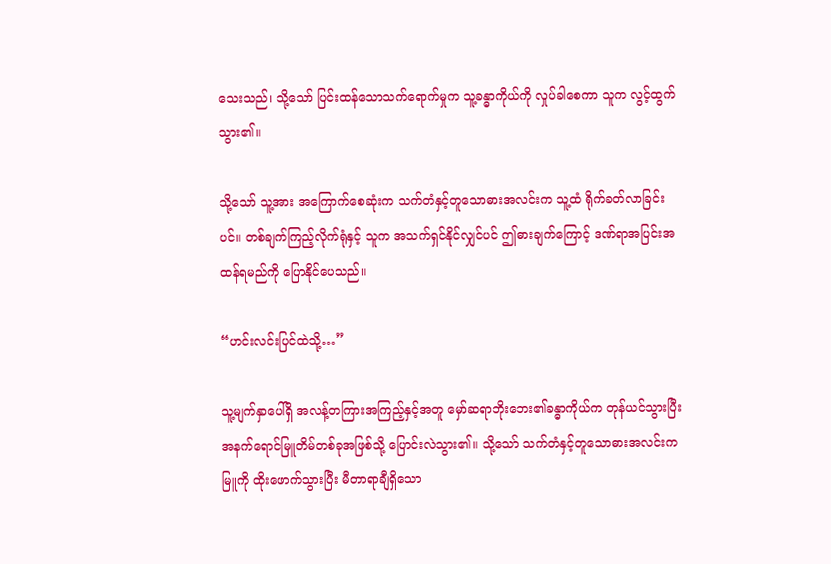သေးသည်၊ သို့သော် ပြင်းထန်သောသက်ရောက်မှုက သူ့ခန္ဓာကိုယ်ကို လှုပ်ခါစေကာ သူက လွင့်ထွက်သွား၏။

သို့သော် သူ့အား အကြောက်စေဆုံးက သက်တံနှင့်တူသောဓားအလင်းက သူ့ထံ ရိုက်ခတ်လာခြင်းပင်။ တစ်ချက်ကြည့်လိုက်ရုံနှင့် သူက အသက်ရှင်နိုင်လျှင်ပင် ဤဓားချက်ကြောင့် ဒဏ်ရာအပြင်းအထန်ရမည်ကို ပြောနိုင်ပေသည်။

“ဟင်းလင်းပြင်ထဲသို့…”

သူ့မျက်နှာပေါ်ရှိ အလန့်တကြားအကြည့်နှင့်အတူ မှော်ဆရာဘိုးဘေး၏ခန္ဓာကိုယ်က တုန်ယင်သွားပြီး အနက်ရောင်မြူတိမ်တစ်ခုအဖြစ်သို့ ပြောင်းလဲသွား၏။ သို့သော် သက်တံနှင့်တူသောဓားအလင်းက မြူကို ထိုးဖောက်သွားပြီး မီတာရာချီရှိသော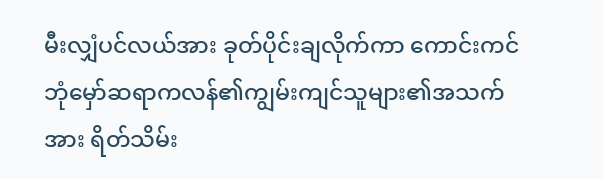မီးလျှံပင်လယ်အား ခုတ်ပိုင်းချလိုက်ကာ ကောင်းကင်ဘုံမှော်ဆရာကလန်၏ကျွမ်းကျင်သူများ၏အသက်အား ရိတ်သိမ်း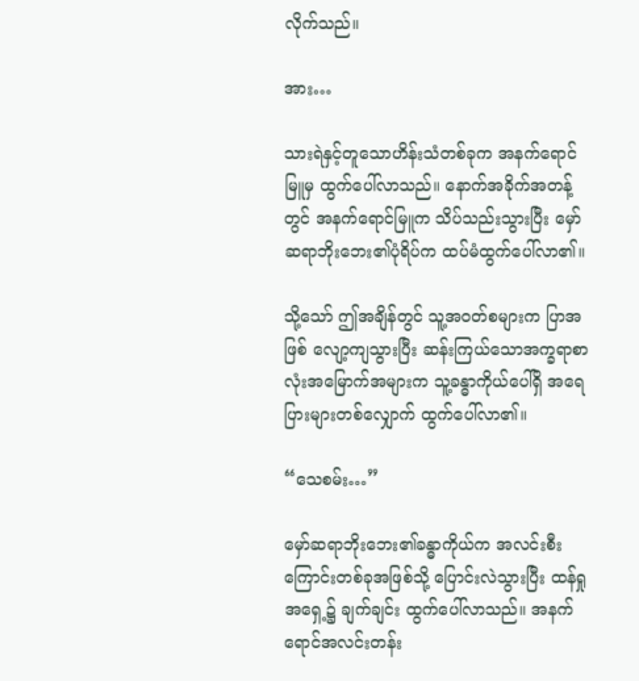လိုက်သည်။

အား…

သားရဲနှင့်တူသောဟိန်းသံတစ်ခုက အနက်ရောင်မြူမှ ထွက်ပေါ်လာသည်။ နောက်အခိုက်အတန့်တွင် အနက်ရောင်မြူက သိပ်သည်းသွားပြီး မှော်ဆရာဘိုးဘေး၏ပုံရိပ်က ထပ်မံထွက်ပေါ်လာ၏။

သို့သော် ဤအချိန်တွင် သူ့အဝတ်စများက ပြာအဖြစ် လျော့ကျသွားပြီး ဆန်းကြယ်သောအက္ခရာစာလုံးအမြောက်အများက သူ့ခန္ဓာကိုယ်ပေါ်ရှိ အရေပြားများတစ်လျှောက် ထွက်ပေါ်လာ၏။

“သေစမ်း…”

မှော်ဆရာဘိုးဘေး၏ခန္ဓာကိုယ်က အလင်းစီးကြောင်းတစ်ခုအဖြစ်သို့ ပြောင်းလဲသွားပြီး ထန်ရှုအရှေ့၌ ချက်ချင်း ထွက်ပေါ်လာသည်။ အနက်ရောင်အလင်းတန်း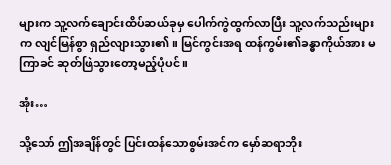များက သူ့လက်ချောင်းထိပ်ဆယ်ခုမှ ပေါက်ကွဲထွက်လာပြီး သူ့လက်သည်းများက လျင်မြန်စွာ ရှည်လျားသွား၏။ မြင်ကွင်းအရ ထန်ကွမ်း၏ခန္ဓာကိုယ်အား မကြာခင် ဆုတ်ဖြဲသွားတော့မည့်ပုံပင်။

အုံး…

သို့သော် ဤအချိန်တွင် ပြင်းထန်သောစွမ်းအင်က မှော်ဆရာဘိုး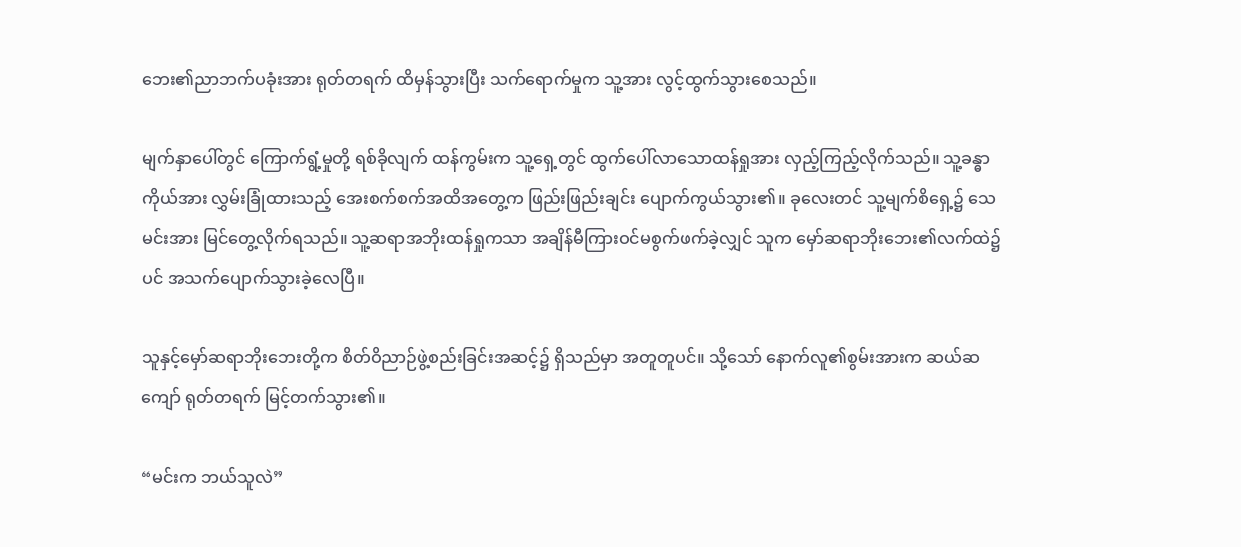ဘေး၏ညာဘက်ပခုံးအား ရုတ်တရက် ထိမှန်သွားပြီး သက်ရောက်မှုက သူ့အား လွင့်ထွက်သွားစေသည်။

မျက်နှာပေါ်တွင် ကြောက်ရွံ့မှုတို့ ရစ်ခိုလျက် ထန်ကွမ်းက သူ့ရှေ့တွင် ထွက်ပေါ်လာသောထန်ရှုအား လှည့်ကြည့်လိုက်သည်။ သူ့ခန္ဓာကိုယ်အား လွှမ်းခြုံထားသည့် အေးစက်စက်အထိအတွေ့က ဖြည်းဖြည်းချင်း ပျောက်ကွယ်သွား၏။ ခုလေးတင် သူ့မျက်စိရှေ့၌ သေမင်းအား မြင်တွေ့လိုက်ရသည်။ သူ့ဆရာအဘိုးထန်ရှုကသာ အချိန်မီကြားဝင်မစွက်ဖက်ခဲ့လျှင် သူက မှော်ဆရာဘိုးဘေး၏လက်ထဲ၌ပင် အသက်ပျောက်သွားခဲ့လေပြီ။

သူနှင့်မှော်ဆရာဘိုးဘေးတို့က စိတ်ဝိညာဉ်ဖွဲ့စည်းခြင်းအဆင့်၌ ရှိသည်မှာ အတူတူပင်။ သို့သော် နောက်လူ၏စွမ်းအားက ဆယ်ဆကျော် ရုတ်တရက် မြင့်တက်သွား၏။

“မင်းက ဘယ်သူလဲ”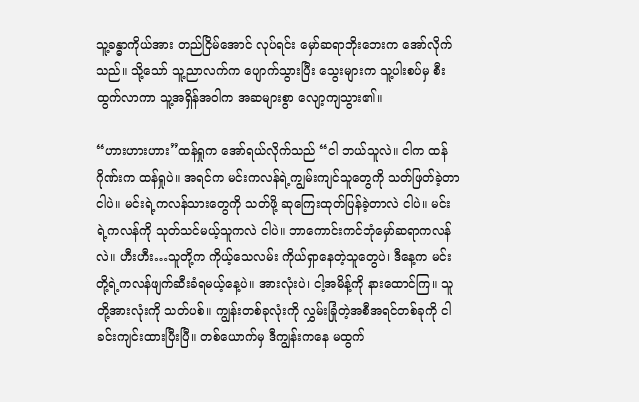သူ့ခန္ဓာကိုယ်အား တည်ငြိမ်အောင် လုပ်ရင်း မှော်ဆရာဘိုးဘေးက အော်လိုက်သည်။ သို့သော် သူ့ညာလက်က ပျောက်သွားပြီး သွေးများက သူ့ပါးစပ်မှ စီးထွက်လာကာ သူ့အရှိန်အဝါက အဆများစွာ လျော့ကျသွား၏။

“ဟားဟားဟား”ထန်ရှုက အော်ရယ်လိုက်သည် “ငါ ဘယ်သူလဲ။ ငါက ထန်ဂိုဏ်းက ထန်ရှုပဲ။ အရင်က မင်းကလန်ရဲ့ကျွမ်းကျင်သူတွေကို သတ်ဖြတ်ခဲ့တာ ငါပဲ။ မင်းရဲ့ကလန်သားတွေကို သတ်ဖို့ ဆုကြေးထုတ်ပြန်ခဲ့တာလဲ ငါပဲ။ မင်းရဲ့ကလန်ကို သုတ်သင်မယ့်သူကလဲ ငါပဲ။ ဘာကောင်းကင်ဘုံမှော်ဆရာကလန်လဲ။ ဟီးဟီး…သူတို့က ကိုယ့်သေလမ်း ကိုယ်ရှာနေတဲ့သူတွေပဲ၊ ဒီနေ့က မင်းတို့ရဲ့ကလန်ဖျက်ဆီးခံရမယ့်နေ့ပဲ။ အားလုံးပဲ၊ ငါ့အမိန့်ကို နားထောင်ကြ။ သူတို့အားလုံးကို သတ်ပစ်။ ကျွန်းတစ်ခုလုံးကို လွှမ်းခြုံတဲ့အစီအရင်တစ်ခုကို ငါ ခင်းကျင်းထားပြီးပြီ။ တစ်ယောက်မှ ဒီကျွန်းကနေ မထွက်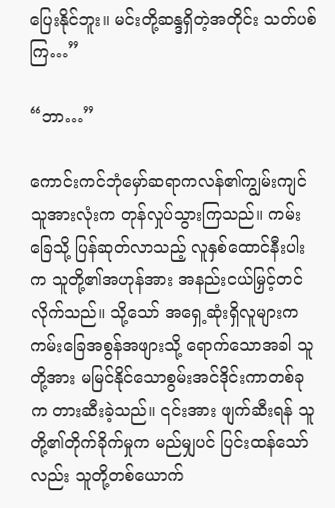ပြေးနိုင်ဘူး။ မင်းတို့ဆန္ဒရှိတဲ့အတိုင်း သတ်ပစ်ကြ…”

“ဘာ…”

ကောင်းကင်ဘုံမှော်ဆရာကလန်၏ကျွမ်းကျင်သူအားလုံးက တုန်လှုပ်သွားကြသည်။ ကမ်းခြေသို့ ပြန်ဆုတ်လာသည့် လူနှစ်ထောင်နီးပါးက သူတို့၏အဟုန်အား အနည်းငယ်မြှင့်တင်လိုက်သည်။ သို့သော် အရှေ့ဆုံးရှိလူများက ကမ်းခြေအစွန်အဖျားသို့ ရောက်သောအခါ သူတို့အား မမြင်နိုင်သောစွမ်းအင်ဒိုင်းကာတစ်ခုက တားဆီးခဲ့သည်။ ၎င်းအား ဖျက်ဆီးရန် သူတို့၏တိုက်ခိုက်မှုက မည်မျှပင် ပြင်းထန်သော်လည်း သူတို့တစ်ယောက်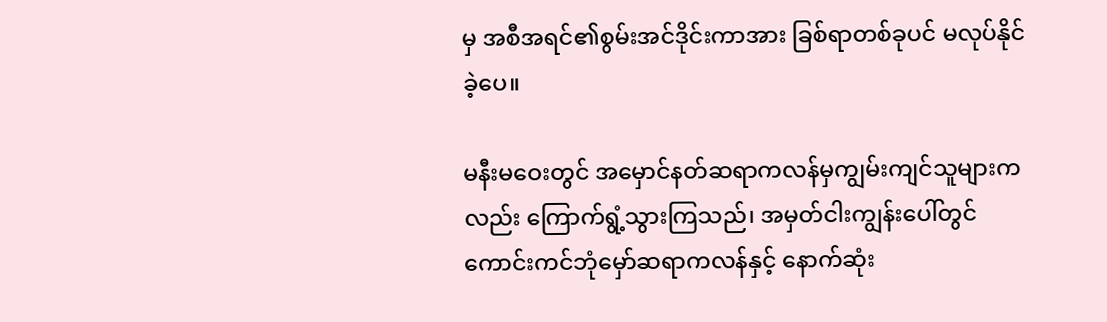မှ အစီအရင်၏စွမ်းအင်ဒိုင်းကာအား ခြစ်ရာတစ်ခုပင် မလုပ်နိုင်ခဲ့ပေ။

မနီးမဝေးတွင် အမှောင်နတ်ဆရာကလန်မှကျွမ်းကျင်သူများကလည်း ကြောက်ရွံ့သွားကြသည်၊ အမှတ်ငါးကျွန်းပေါ်တွင် ကောင်းကင်ဘုံမှော်ဆရာကလန်နှင့် နောက်ဆုံး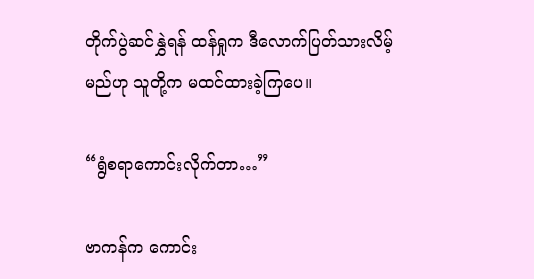တိုက်ပွဲဆင်နွှဲရန် ထန်ရှုက ဒီလောက်ပြတ်သားလိမ့်မည်ဟု သူတို့က မထင်ထားခဲ့ကြပေ။

“ရွံစရာကောင်းလိုက်တာ…”

ဗာကန်က ကောင်း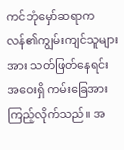ကင်ဘုံမှော်ဆရာကလန်၏ကျွမ်းကျင်သူများအား သတ်ဖြတ်နေရင်း အဝေးရှိ ကမ်းခြေအား ကြည့်လိုက်သည်။ အ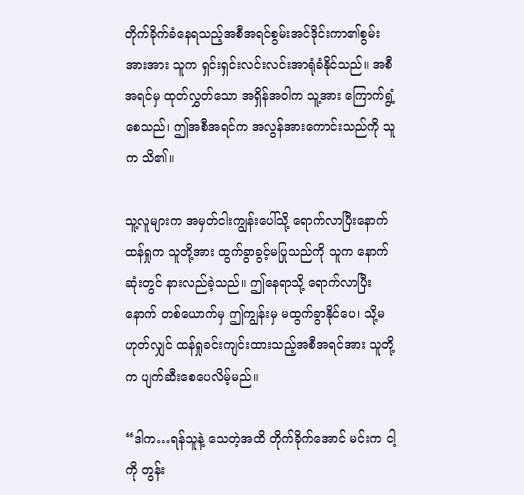တိုက်ခိုက်ခံနေရသည့်အစီအရင်စွမ်းအင်ဒိုင်းကာ၏စွမ်းအားအား သူက ရှင်းရှင်းလင်းလင်းအာရုံခံနိုင်သည်။ အစီအရင်မှ ထုတ်လွှတ်သော အရှိန်အဝါက သူ့အား ကြောက်ရွံ့စေသည်၊ ဤအစီအရင်က အလွန်အားကောင်းသည်ကို သူက သိ၏။

သူ့လူများက အမှတ်ငါးကျွန်းပေါ်သို့ ရောက်လာပြီးနောက် ထန်ရှုက သူတို့အား ထွက်ခွာခွင့်မပြုသည်ကို သူက နောက်ဆုံးတွင် နားလည်ခဲ့သည်။ ဤနေရာသို့ ရောက်လာပြီးနောက် တစ်ယောက်မှ ဤကျွန်းမှ မထွက်ခွာနိုင်ပေ၊ သို့မဟုတ်လျှင် ထန်ရှုခင်းကျင်းထားသည့်အစီအရင်အား သူတို့က ပျက်ဆီးစေပေလိမ့်မည်။

“ဒါက…ရန်သူနဲ့ သေတဲ့အထိ တိုက်ခိုက်အောင် မင်းက ငါ့ကို တွန်း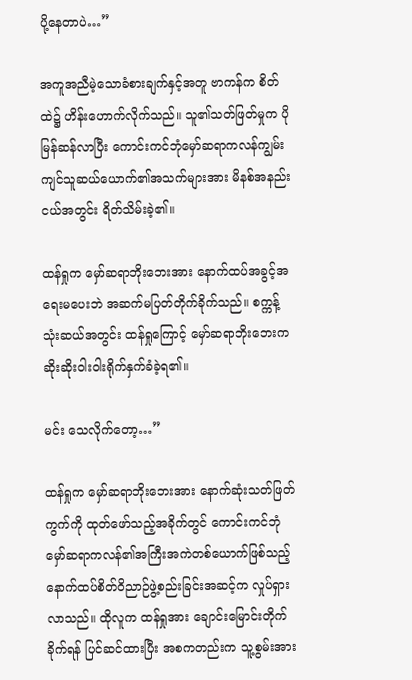ပို့နေတာပဲ…”

အကူအညီမဲ့သောခံစားချက်နှင့်အတူ ဗာကန်က စိတ်ထဲ၌ ဟိန်းဟောက်လိုက်သည်။ သူ၏သတ်ဖြတ်မှုက ပိုမြန်ဆန်လာပြီး ကောင်းကင်ဘုံမှော်ဆရာကလန်ကျွမ်းကျင်သူဆယ်ယောက်၏အသက်များအား မိနစ်အနည်းငယ်အတွင်း ရိတ်သိမ်းခဲ့၏။

ထန်ရှုက မှော်ဆရာဘိုးဘေးအား နောက်ထပ်အခွင့်အရေးမပေးဘဲ အဆက်မပြတ်တိုက်ခိုက်သည်။ စက္ကန့်သုံးဆယ်အတွင်း ထန်ရှုကြောင့် မှော်ဆရာဘိုးဘေးက ဆိုးဆိုးဝါးဝါးရိုက်နှက်ခံခဲ့ရ၏။

မင်း သေလိုက်တော့…”

ထန်ရှုက မှော်ဆရာဘိုးဘေးအား နောက်ဆုံးသတ်ဖြတ်ကွက်ကို ထုတ်ဖော်သည့်အခိုက်တွင် ကောင်းကင်ဘုံမှော်ဆရာကလန်၏အကြီးအကဲတစ်ယောက်ဖြစ်သည့်နောက်ထပ်စိတ်ဝိညာဉ်ဖွဲ့စည်းခြင်းအဆင့်က လှုပ်ရှားလာသည်။ ထိုလူက ထန်ရှုအား ချောင်းမြောင်းတိုက်ခိုက်ရန် ပြင်ဆင်ထားပြီး အစကတည်းက သူ့စွမ်းအား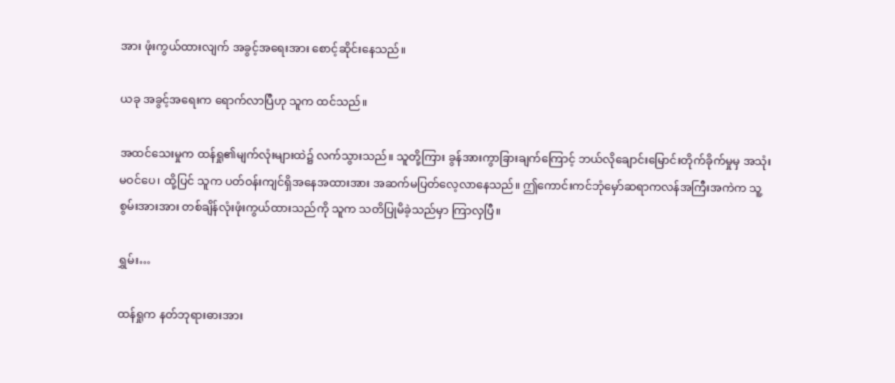အား ဖုံးကွယ်ထားလျက် အခွင့်အရေးအား စောင့်ဆိုင်းနေသည်။

ယခု အခွင့်အရေးက ရောက်လာပြီဟု သူက ထင်သည်။

အထင်သေးမှုက ထန်ရှု၏မျက်လုံးများထဲ၌ လက်သွားသည်။ သူတို့ကြား ခွန်အားကွာခြားချက်ကြောင့် ဘယ်လိုချောင်းမြောင်းတိုက်ခိုက်မှုမှ အသုံးမဝင်ပေ၊ ထို့ပြင် သူက ပတ်ဝန်းကျင်ရှိအနေအထားအား အဆက်မပြတ်လေ့လာနေသည်။ ဤကောင်းကင်ဘုံမှော်ဆရာကလန်အကြီးအကဲက သူ့စွမ်းအားအား တစ်ချိန်လုံးဖုံးကွယ်ထားသည်ကို သူက သတိပြုမိခဲ့သည်မှာ ကြာလှပြီ။

ရွှမ်း…

ထန်ရှုက နတ်ဘုရားဓားအား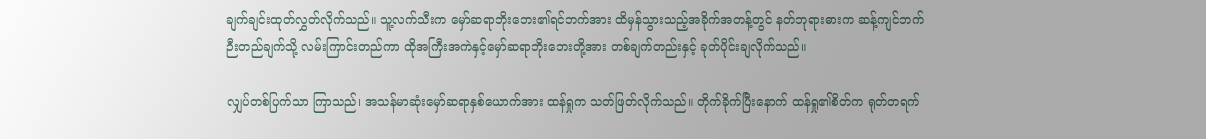ချက်ချင်းထုတ်လွှတ်လိုက်သည်။ သူ့လက်သီးက မှော်ဆရာဘိုးဘေး၏ရင်ဘက်အား ထိမှန်သွားသည့်အခိုက်အတန့်တွင် နတ်ဘုရားဓားက ဆန့်ကျင်ဘက်ဉီးတည်ချက်သို့ လမ်းကြာင်းတည်ကာ ထိုအကြီးအကဲနှင့်မှော်ဆရာဘိုးဘေးတို့အား တစ်ချက်တည်းနှင့် ခုတ်ပိုင်းချလိုက်သည်။

လျှပ်တစ်ပြက်သာ ကြာသည်၊ အသန်မာဆုံးမှော်ဆရာနှစ်ယောက်အား ထန်ရှုက သတ်ဖြတ်လိုက်သည်။ တိုက်ခိုက်ပြီးနောက် ထန်ရှု၏စိတ်က ရုတ်တရက်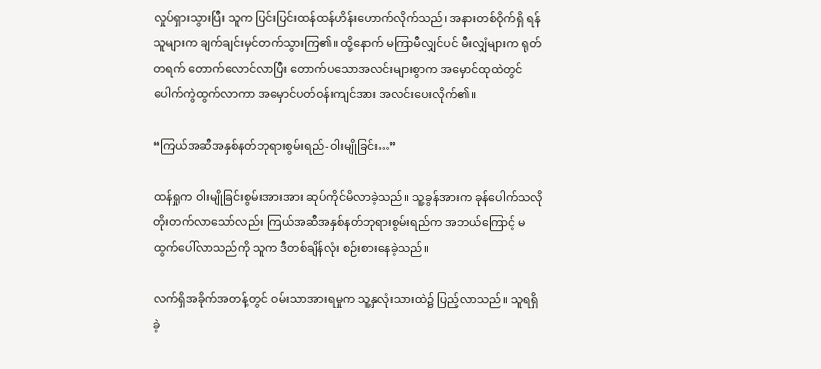လှုပ်ရှားသွားပြီး သူက ပြင်းပြင်းထန်ထန်ဟိန်းဟောက်လိုက်သည်၊ အနားတစ်ဝိုက်ရှိ ရန်သူများက ချက်ချင်းမှင်တက်သွားကြ၏။ ထို့နောက် မကြာမီလျှင်ပင် မီးလျှံများက ရုတ်တရက် တောက်လောင်လာပြီး တောက်ပသောအလင်းများစွာက အမှောင်ထုထဲတွင် ပေါက်ကွဲထွက်လာကာ အမှောင်ပတ်ဝန်းကျင်အား အလင်းပေးလိုက်၏။

“ကြယ်အဆီအနှစ်နတ်ဘုရားစွမ်းရည်-ဝါးမျိုခြင်း…”

ထန်ရှုက ဝါးမျိုခြင်းစွမ်းအားအား ဆုပ်ကိုင်မိလာခဲ့သည်။ သူ့ခွန်အားက ခုန်ပေါက်သလို တိုးတက်လာသော်လည်း ကြယ်အဆီအနှစ်နတ်ဘုရားစွမ်းရည်က အဘယ်ကြောင့် မထွက်ပေါ်လာသည်ကို သူက ဒီတစ်ချိန်လုံး စဉ်းစားနေခဲ့သည်။

လက်ရှိအခိုက်အတန့်တွင် ဝမ်းသာအားရမှုက သူ့နှလုံးသားထဲ၌ ပြည့်လာသည်။ သူရရှိခဲ့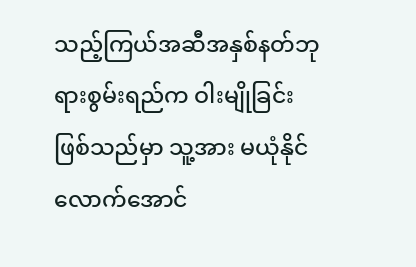သည့်ကြယ်အဆီအနှစ်နတ်ဘုရားစွမ်းရည်က ဝါးမျိုခြင်းဖြစ်သည်မှာ သူ့အား မယုံနိုင်လောက်အောင်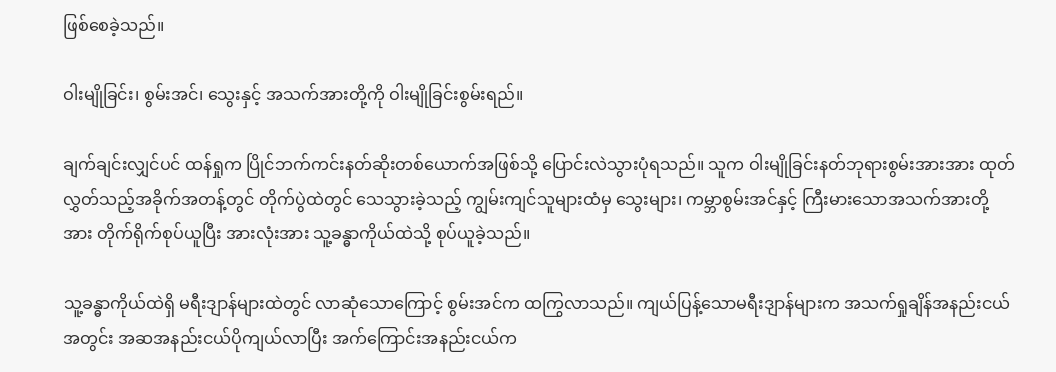ဖြစ်စေခဲ့သည်။

ဝါးမျိုခြင်း၊ စွမ်းအင်၊ သွေးနှင့် အသက်အားတို့ကို ဝါးမျိုခြင်းစွမ်းရည်။

ချက်ချင်းလျှင်ပင် ထန်ရှုက ပြိုင်ဘက်ကင်းနတ်ဆိုးတစ်ယောက်အဖြစ်သို့ ပြောင်းလဲသွားပုံရသည်။ သူက ဝါးမျိုခြင်းနတ်ဘုရားစွမ်းအားအား ထုတ်လွှတ်သည့်အခိုက်အတန့်တွင် တိုက်ပွဲထဲတွင် သေသွားခဲ့သည့် ကျွမ်းကျင်သူများထံမှ သွေးများ၊ ကမ္ဘာစွမ်းအင်နှင့် ကြီးမားသောအသက်အားတို့အား တိုက်ရိုက်စုပ်ယူပြီး အားလုံးအား သူ့ခန္ဓာကိုယ်ထဲသို့ စုပ်ယူခဲ့သည်။

သူ့ခန္ဓာကိုယ်ထဲရှိ မရီးဒျာန်များထဲတွင် လာဆုံသောကြောင့် စွမ်းအင်က ထကြွလာသည်။ ကျယ်ပြန့်သောမရီးဒျာန်များက အသက်ရှုချိန်အနည်းငယ်အတွင်း အဆအနည်းငယ်ပိုကျယ်လာပြီး အက်ကြောင်းအနည်းငယ်က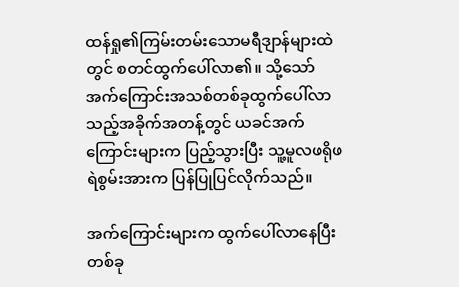ထန်ရှု၏ကြမ်းတမ်းသောမရီဒျာန်များထဲတွင် စတင်ထွက်ပေါ်လာ၏။ သို့သော် အက်ကြောင်းအသစ်တစ်ခုထွက်ပေါ်လာသည့်အခိုက်အတန့်တွင် ယခင်အက်ကြောင်းများက ပြည့်သွားပြီး သူ့မူလဖရိုဖရဲစွမ်းအားက ပြန်ပြုပြင်လိုက်သည်။

အက်ကြောင်းများက ထွက်ပေါ်လာနေပြီး တစ်ခု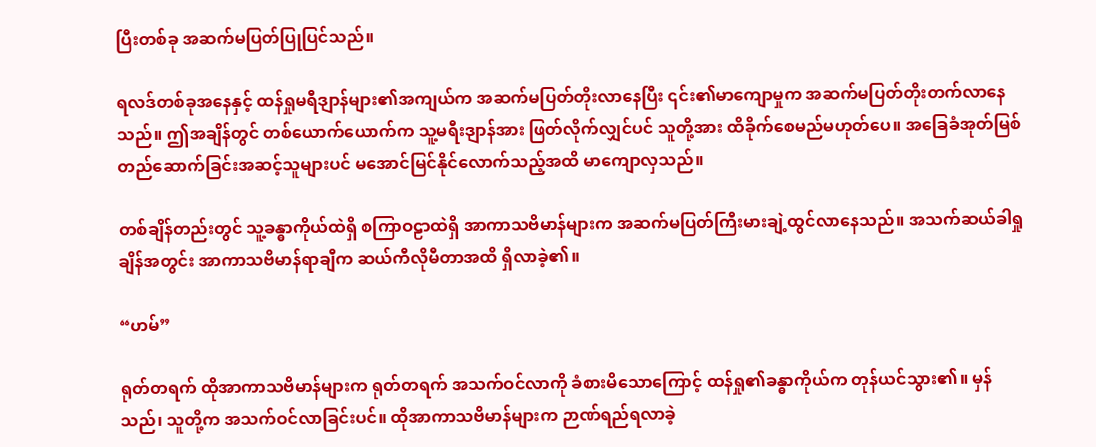ပြီးတစ်ခု အဆက်မပြတ်ပြုပြင်သည်။

ရလဒ်တစ်ခုအနေနှင့် ထန်ရှုမရီဒျာန်များ၏အကျယ်က အဆက်မပြတ်တိုးလာနေပြီး ၎င်း၏မာကျောမှုက အဆက်မပြတ်တိုးတက်လာနေသည်။ ဤအချိန်တွင် တစ်ယောက်ယောက်က သူ့မရီးဒျာန်အား ဖြတ်လိုက်လျှင်ပင် သူတို့အား ထိခိုက်စေမည်မဟုတ်ပေ။ အခြေခံအုတ်မြစ်တည်ဆောက်ခြင်းအဆင့်သူများပင် မအောင်မြင်နိုင်လောက်သည့်အထိ မာကျောလှသည်။

တစ်ချိန်တည်းတွင် သူ့ခန္ဓာကိုယ်ထဲရှိ စကြာဝဠာထဲရှိ အာကာသဗိမာန်များက အဆက်မပြတ်ကြီးမားချဲ့ထွင်လာနေသည်။ အသက်ဆယ်ခါရှုချိန်အတွင်း အာကာသဗိမာန်ရာချီက ဆယ်ကီလိုမီတာအထိ ရှိလာခဲ့၏။

“ဟမ်”

ရုတ်တရက် ထိုအာကာသဗိမာန်များက ရုတ်တရက် အသက်ဝင်လာကို ခံစားမိသောကြောင့် ထန်ရှု၏ခန္ဓာကိုယ်က တုန်ယင်သွား၏။ မှန်သည်၊ သူတို့က အသက်ဝင်လာခြင်းပင်။ ထိုအာကာသဗိမာန်များက ဉာဏ်ရည်ရလာခဲ့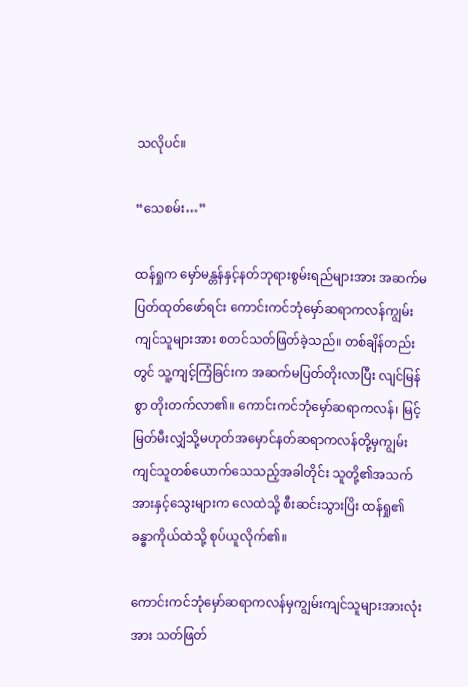သလိုပင်။

“သေစမ်း…”

ထန်ရှုက မှော်မန္တန်နှင့်နတ်ဘုရားစွမ်းရည်များအား အဆက်မပြတ်ထုတ်ဖော်ရင်း ကောင်းကင်ဘုံမှော်ဆရာကလန်ကျွမ်းကျင်သူများအား စတင်သတ်ဖြတ်ခဲ့သည်။ တစ်ချိန်တည်းတွင် သူ့ကျင့်ကြံခြင်းက အဆက်မပြတ်တိုးလာပြီး လျင်မြန်စွာ တိုးတက်လာ၏။ ကောင်းကင်ဘုံမှော်ဆရာကလန်၊ မြင့်မြတ်မီးလျှံသို့မဟုတ်အမှောင်နတ်ဆရာကလန်တို့မှကျွမ်းကျင်သူတစ်ယောက်သေသည့်အခါတိုင်း သူတို့၏အသက်အားနှင့်သွေးများက လေထဲသို့ စီးဆင်းသွားပြိး ထန်ရှု၏ခန္ဓာကိုယ်ထဲသို့ စုပ်ယူလိုက်၏။

ကောင်းကင်ဘုံမှော်ဆရာကလန်မှကျွမ်းကျင်သူများအားလုံးအား သတ်ဖြတ်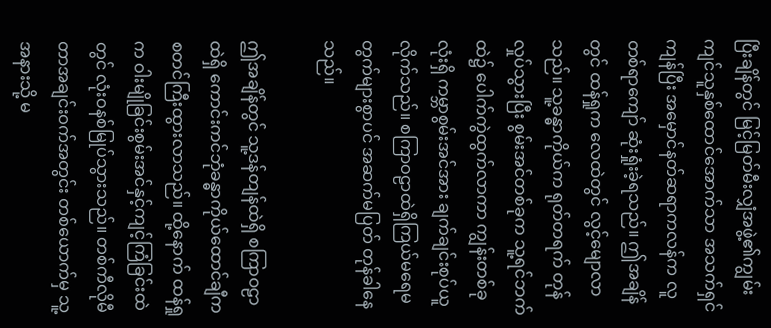ပြီးချိန်တွင် မြင့်မြတ်မီးလျှံအဖွဲ့၏ကျွမ်းကျင်သူနှစ်ထောင်အောက်သာ အသက်ရှင်ကျန်ပြီး အမှောင်နတ်ဆရာကလန်က လူတစ်ရာကျော် ဆုံးရှုံးခဲ့ရသည်။ ဤအချိန်တွင် ထန်ရှုက လေထဲတွင် လွင့်မျောလာသည်။ သူ့ခန္ဓာကိုယ်က ရုတ်တရက် တုန်လှုပ်သွားပြီး စွမ်းအင်တစ်ခုက သူ့ရင်ဘက်ထဲ၌ ပေါက်ကွဲထွက်လာကာ ကျွန်းတစ်ခုလုံးရှိ ကမ္ဘာစွမ်းအင်အား ချက်ချင်းစုပ်ယူလိုက်သည်။ စကြာဝဠာထဲရှိကြယ်မရေမတွက်များစွာပင် အဆက်မပြတ် တုန်ခါနေသည်။

ဤအချိန်တွင် သူ့ဒန်တျန်ထဲရှိ စကြာဝဠာထဲရှိ ကောင်းကင်ဘုံခန္ဓာကိုယ်ထောင်ချီက စတင်ကြီးထွားလာသည်။ ထို့နောက် ထန်ရှုက ဝါးမျိုခြင်းစွမ်းအင်နှင့်ကျင့်ကြံခြင်းထဲတွင် လုံးဝနစ်မြုပ်သွားသည်။ တစ်ကီလိုမီတာအချင်းဝက်အတွင်း တစ်ယောက်မှ သူ့အနားသို့ မ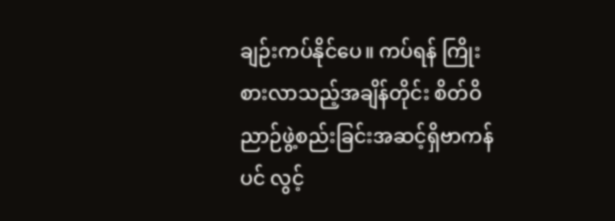ချဉ်းကပ်နိုင်ပေ။ ကပ်ရန် ကြိုးစားလာသည့်အချိန်တိုင်း စိတ်ဝိညာဉ်ဖွဲ့စည်းခြင်းအဆင့်ရှိဗာကန်ပင် လွင့်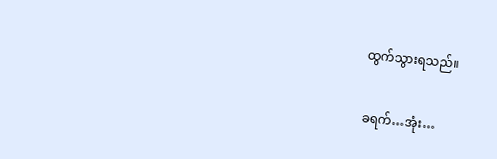ထွက်သွားရသည်။

ခရက်…အုံး…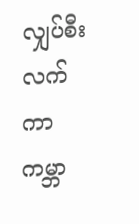လျှပ်စီးလက်ကာ ကမ္ဘာ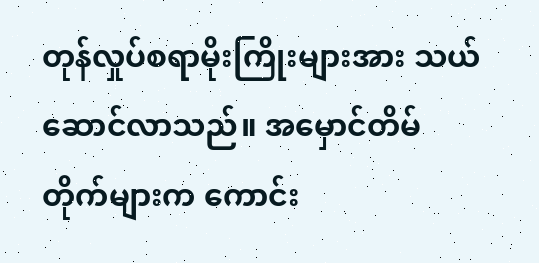တုန်လှုပ်စရာမိုးကြိုးများအား သယ်ဆောင်လာသည်။ အမှောင်တိမ်တိုက်များက ကောင်း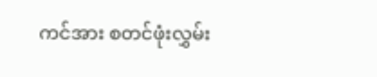ကင်အား စတင်ဖုံးလွှမ်း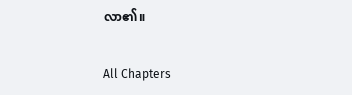လာ၏။

All Chapters